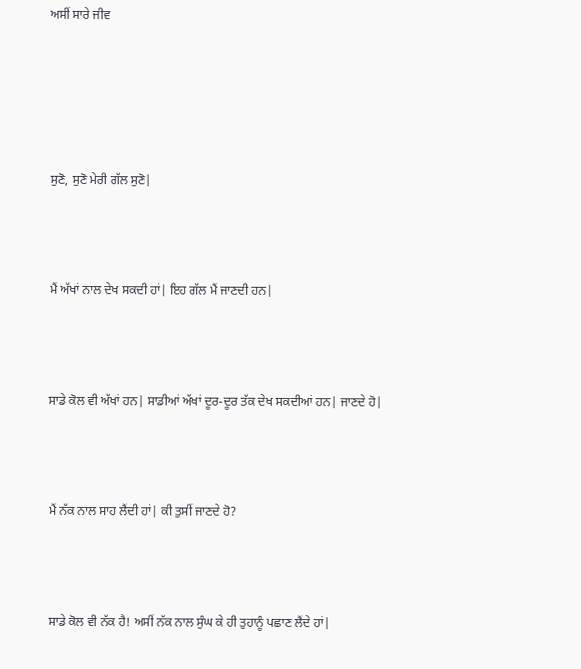ਅਸੀਂ ਸਾਰੇ ਜੀਵ





ਸੁਣੋ, ਸੁਣੋ ਮੇਰੀ ਗੱਲ ਸੁਣੋ|



ਮੈਂ ਅੱਖਾਂ ਨਾਲ ਦੇਖ ਸਕਦੀ ਹਾਂ| ਇਹ ਗੱਲ ਮੈਂ ਜਾਣਦੀ ਹਨ|



ਸਾਡੇ ਕੋਲ ਵੀ ਅੱਖਾਂ ਹਨ| ਸਾਡੀਆਂ ਅੱਖਾਂ ਦੂਰ-ਦੂਰ ਤੱਕ ਦੇਖ ਸਕਦੀਆਂ ਹਨ| ਜਾਣਦੇ ਹੋ|



ਮੈਂ ਨੱਕ ਨਾਲ ਸਾਹ ਲੈਂਦੀ ਹਾਂ| ਕੀ ਤੁਸੀਂ ਜਾਣਦੇ ਹੋ?



ਸਾਡੇ ਕੋਲ ਵੀ ਨੱਕ ਹੈ! ਅਸੀਂ ਨੱਕ ਨਾਲ ਸੁੰਘ ਕੇ ਹੀ ਤੁਹਾਨੂੰ ਪਛਾਣ ਲੈਂਦੇ ਹਾਂ|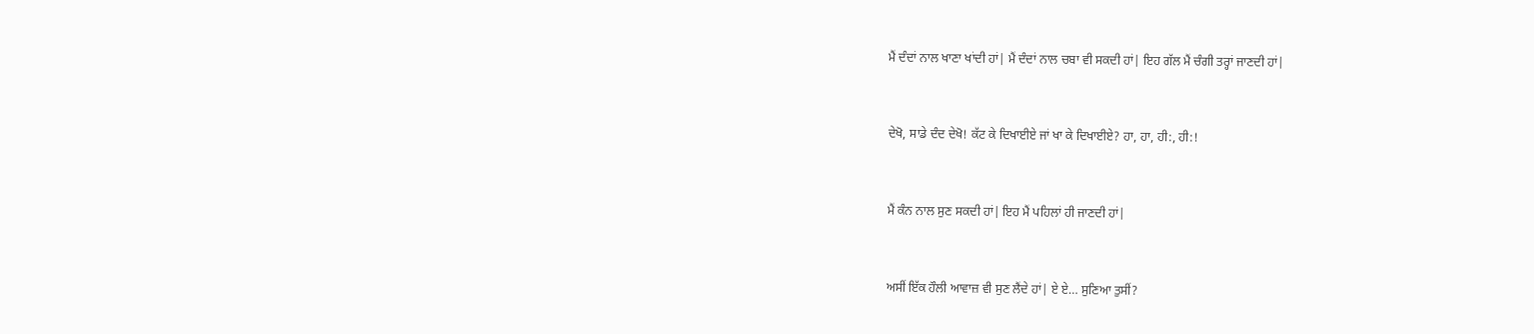ਮੈਂ ਦੰਦਾਂ ਨਾਲ ਖਾਣਾ ਖਾਂਦੀ ਹਾਂ| ਮੈਂ ਦੰਦਾਂ ਨਾਲ ਚਬਾ ਵੀ ਸਕਦੀ ਹਾਂ| ਇਹ ਗੱਲ ਮੈਂ ਚੰਗੀ ਤਰ੍ਹਾਂ ਜਾਣਦੀ ਹਾਂ|



ਦੇਖੋ, ਸਾਡੇ ਦੰਦ ਦੇਖੋ! ਕੱਟ ਕੇ ਦਿਖਾਈਏ ਜਾਂ ਖਾ ਕੇ ਦਿਖਾਈਏ? ਹਾ, ਹਾ, ਹੀ:, ਹੀ:!



ਮੈਂ ਕੰਨ ਨਾਲ ਸੁਣ ਸਕਦੀ ਹਾਂ| ਇਹ ਮੈਂ ਪਹਿਲਾਂ ਹੀ ਜਾਣਦੀ ਹਾਂ|



ਅਸੀਂ ਇੱਕ ਹੌਲੀ ਆਵਾਜ਼ ਵੀ ਸੁਣ ਲੈਂਦੇ ਹਾਂ| ਏ ਏ… ਸੁਣਿਆ ਤੁਸੀਂ?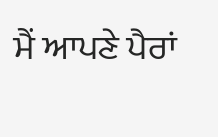ਮੈਂ ਆਪਣੇ ਪੈਰਾਂ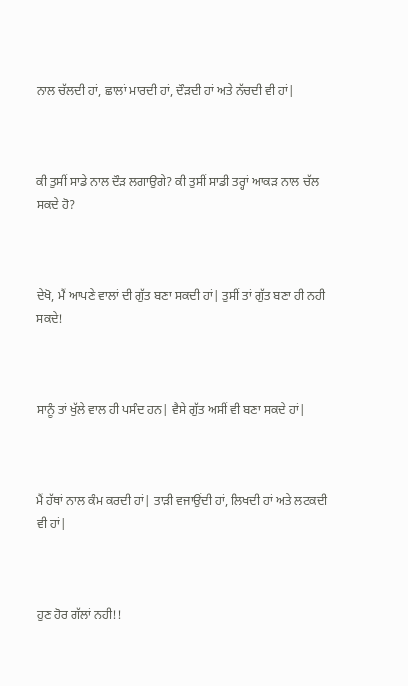ਨਾਲ ਚੱਲਦੀ ਹਾਂ, ਛਾਲਾਂ ਮਾਰਦੀ ਹਾਂ, ਦੌੜਦੀ ਹਾਂ ਅਤੇ ਨੱਚਦੀ ਵੀ ਹਾਂ|



ਕੀ ਤੁਸੀਂ ਸਾਡੇ ਨਾਲ ਦੌੜ ਲਗਾਉਗੇ? ਕੀ ਤੁਸੀਂ ਸਾਡੀ ਤਰ੍ਹਾਂ ਆਕੜ ਨਾਲ ਚੱਲ ਸਕਦੇ ਹੋ?



ਦੇਖੋ, ਮੈਂ ਆਪਣੇ ਵਾਲਾਂ ਦੀ ਗੁੱਤ ਬਣਾ ਸਕਦੀ ਹਾਂ| ਤੁਸੀਂ ਤਾਂ ਗੁੱਤ ਬਣਾ ਹੀ ਨਹੀ ਸਕਦੇ!



ਸਾਨੂੰ ਤਾਂ ਖੁੱਲੇ ਵਾਲ ਹੀ ਪਸੰਦ ਹਨ| ਵੈਸੇ ਗੁੱਤ ਅਸੀਂ ਵੀ ਬਣਾ ਸਕਦੇ ਹਾਂ|



ਮੈਂ ਹੱਥਾਂ ਨਾਲ ਕੰਮ ਕਰਦੀ ਹਾਂ| ਤਾੜੀ ਵਜਾਉਂਦੀ ਹਾਂ, ਲਿਖਦੀ ਹਾਂ ਅਤੇ ਲਟਕਦੀ ਵੀ ਹਾਂ|



ਹੁਣ ਹੋਰ ਗੱਲਾਂ ਨਹੀ!!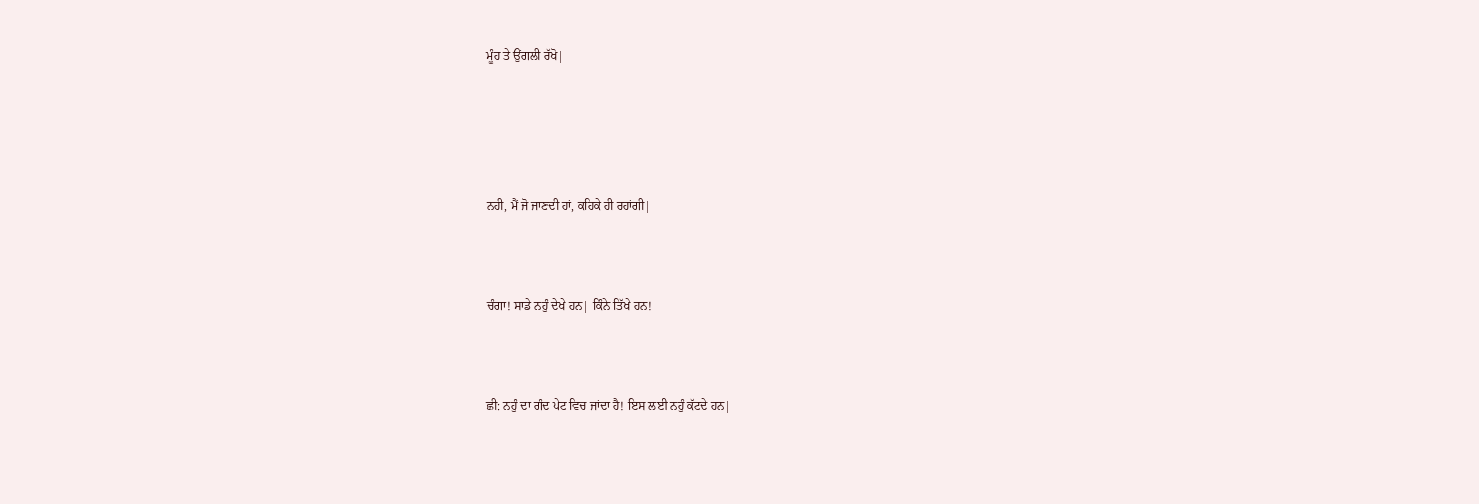ਮੂੰਹ ਤੇ ਉਂਗਲੀ ਰੱਖੋ|





ਨਹੀ, ਮੈਂ ਜੋ ਜਾਣਦੀ ਹਾਂ, ਕਹਿਕੇ ਹੀ ਰਹਾਂਗੀ|



ਚੰਗਾ! ਸਾਡੇ ਨਹੁੰ ਦੇਖੇ ਹਨ| ਕਿੰਨੇ ਤਿੱਖੇ ਹਨ!



ਛੀ: ਨਹੁੰ ਦਾ ਗੰਦ ਪੇਟ ਵਿਚ ਜਾਂਦਾ ਹੈ! ਇਸ ਲਈ ਨਹੁੰ ਕੱਟਦੇ ਹਨ|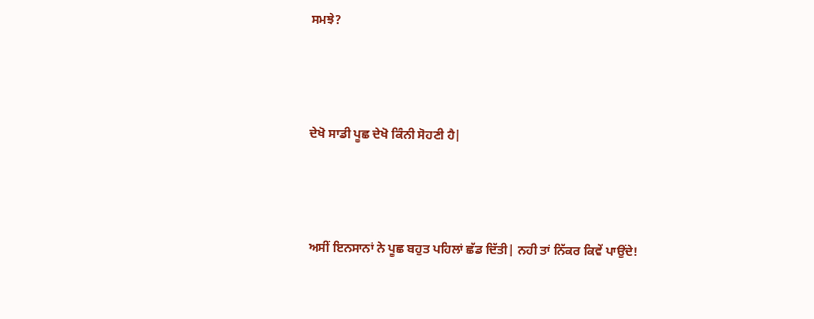ਸਮਝੇ?



ਦੇਖੋ ਸਾਡੀ ਪੂਛ ਦੇਖੋ ਕਿੰਨੀ ਸੋਹਣੀ ਹੈ|



ਅਸੀਂ ਇਨਸਾਨਾਂ ਨੇ ਪੂਛ ਬਹੁਤ ਪਹਿਲਾਂ ਛੱਡ ਦਿੱਤੀ| ਨਹੀ ਤਾਂ ਨਿੱਕਰ ਕਿਵੇਂ ਪਾਉਂਦੇ!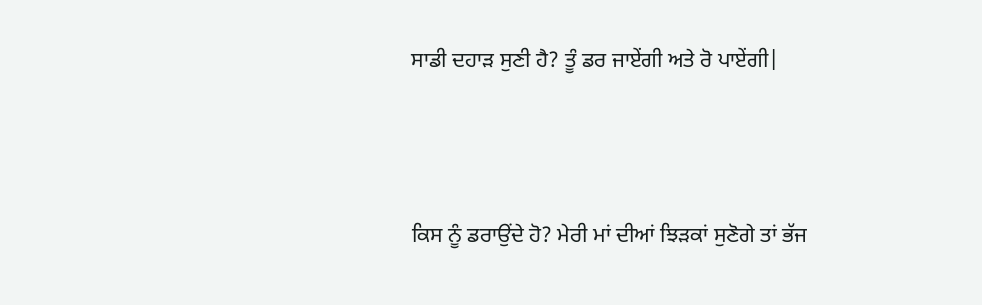ਸਾਡੀ ਦਹਾੜ ਸੁਣੀ ਹੈ? ਤੂੰ ਡਰ ਜਾਏਂਗੀ ਅਤੇ ਰੋ ਪਾਏਂਗੀ|



ਕਿਸ ਨੂੰ ਡਰਾਉਂਦੇ ਹੋ? ਮੇਰੀ ਮਾਂ ਦੀਆਂ ਝਿੜਕਾਂ ਸੁਣੋਗੇ ਤਾਂ ਭੱਜ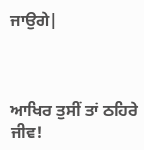ਜਾਉਗੇ|



ਆਖਿਰ ਤੁਸੀਂ ਤਾਂ ਠਹਿਰੇ ਜੀਵ!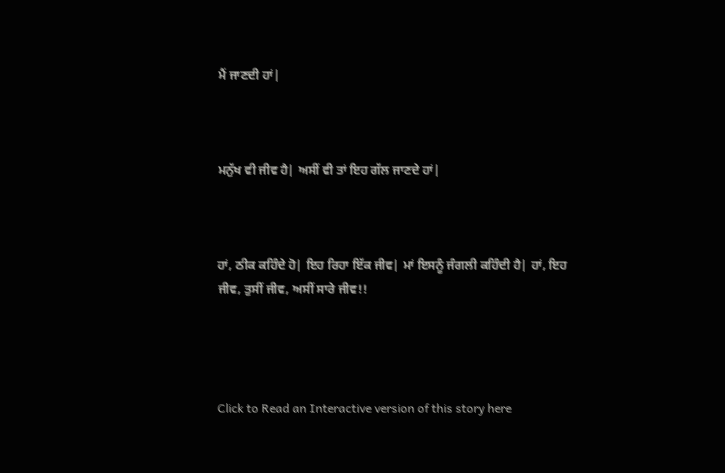ਮੈਂ ਜਾਣਦੀ ਹਾਂ|



ਮਨੁੱਖ ਵੀ ਜੀਵ ਹੈ| ਅਸੀਂ ਵੀ ਤਾਂ ਇਹ ਗੱਲ ਜਾਣਦੇ ਹਾਂ|



ਹਾਂ, ਠੀਕ ਕਹਿੰਦੇ ਹੋ| ਇਹ ਰਿਹਾ ਇੱਕ ਜੀਵ| ਮਾਂ ਇਸਨੂੰ ਜੰਗਲੀ ਕਹਿੰਦੀ ਹੈ| ਹਾਂ, ਇਹ ਜੀਵ, ਤੁਸੀਂ ਜੀਵ, ਅਸੀਂ ਸਾਰੇ ਜੀਵ!!




Click to Read an Interactive version of this story here